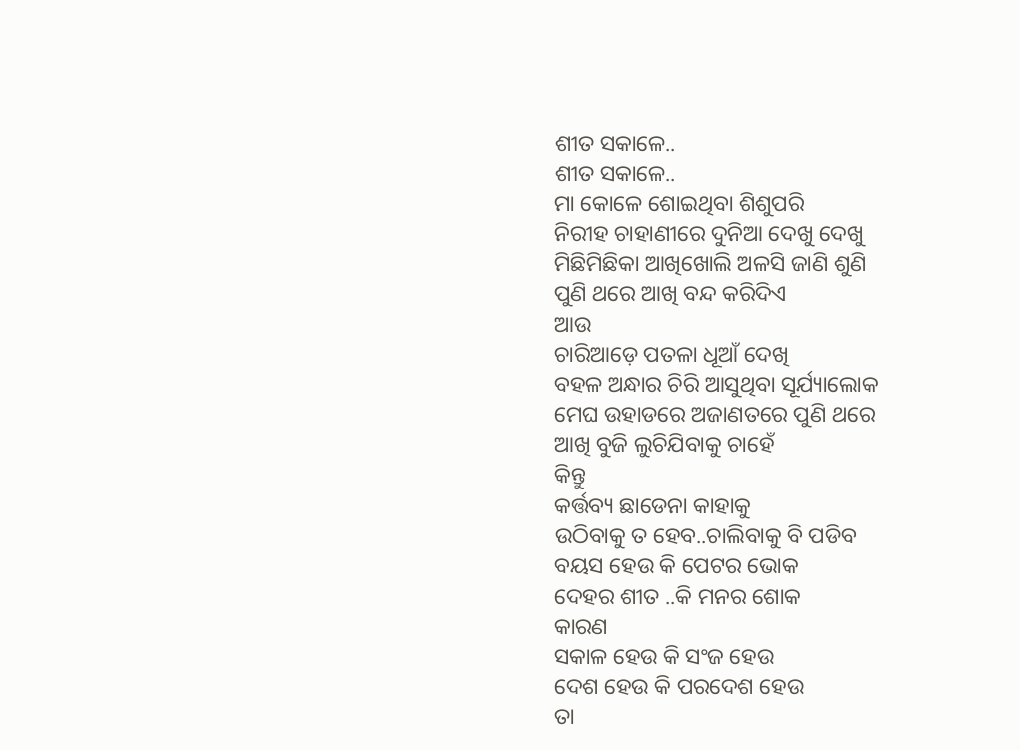ଶୀତ ସକାଳେ..
ଶୀତ ସକାଳେ..
ମା କୋଳେ ଶୋଇଥିବା ଶିଶୁପରି
ନିରୀହ ଚାହାଣୀରେ ଦୁନିଆ ଦେଖୁ ଦେଖୁ
ମିଛିମିଛିକା ଆଖିଖୋଲି ଅଳସି ଜାଣି ଶୁଣି
ପୁଣି ଥରେ ଆଖି ବନ୍ଦ କରିଦିଏ
ଆଉ
ଚାରିଆଡ଼େ ପତଳା ଧୂଆଁ ଦେଖି
ବହଳ ଅନ୍ଧାର ଚିରି ଆସୁଥିବା ସୂର୍ଯ୍ୟାଲୋକ
ମେଘ ଉହାଡରେ ଅଜାଣତରେ ପୁଣି ଥରେ
ଆଖି ବୁଜି ଲୁଚିଯିବାକୁ ଚାହେଁ
କିନ୍ତୁ
କର୍ତ୍ତବ୍ୟ ଛାଡେନା କାହାକୁ
ଉଠିବାକୁ ତ ହେବ..ଚାଲିବାକୁ ବି ପଡିବ
ବୟସ ହେଉ କି ପେଟର ଭୋକ
ଦେହର ଶୀତ ..କି ମନର ଶୋକ
କାରଣ
ସକାଳ ହେଉ କି ସଂଜ ହେଉ
ଦେଶ ହେଉ କି ପରଦେଶ ହେଉ
ତା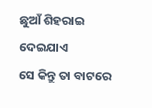ଛୁଆଁ ଶିହରାଇ ଦେଇଯାଏ
ସେ କିନ୍ତୁ ତା ବାଟରେ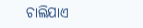ଚାଲିଯାଏ